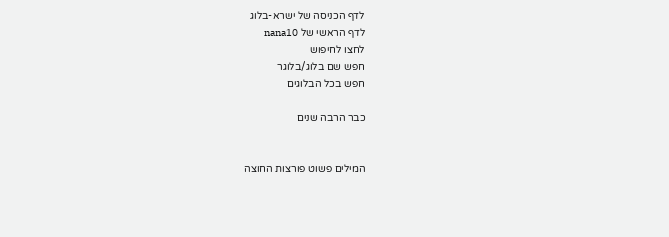לדף הכניסה של ישרא-בלוג
לדף הראשי של nana10
לחצו לחיפוש
חפש שם בלוג/בלוגר
חפש בכל הבלוגים

כבר הרבה שנים


המילים פשוט פורצות החוצה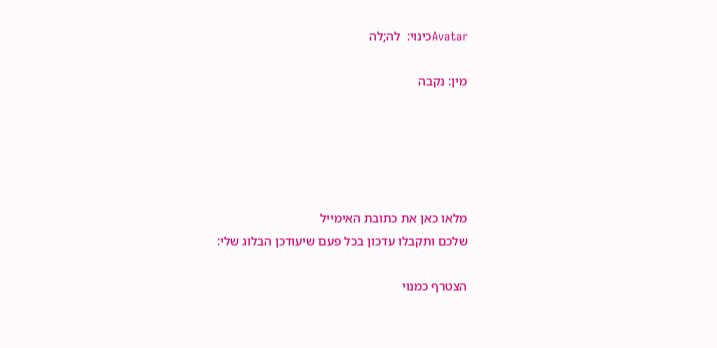Avatarכינוי:  לה;לה

מין: נקבה





מלאו כאן את כתובת האימייל
שלכם ותקבלו עדכון בכל פעם שיעודכן הבלוג שלי:

הצטרף כמנוי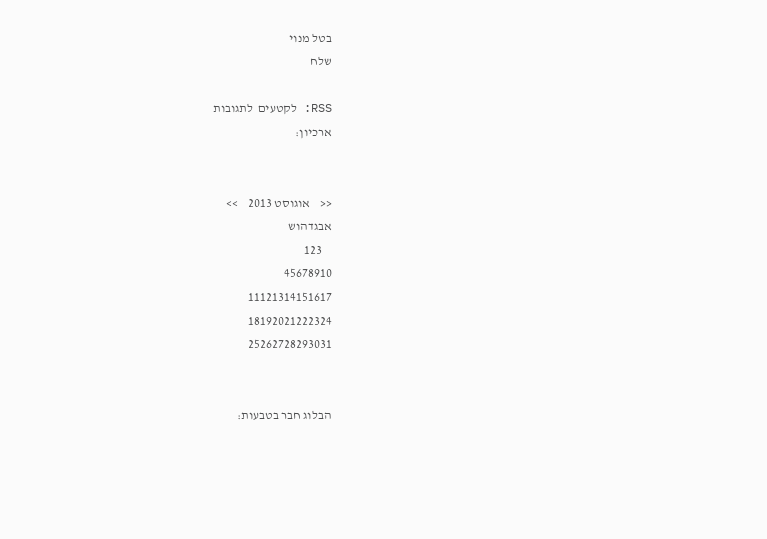בטל מנוי
שלח

RSS: לקטעים  לתגובות
ארכיון:


<<    אוגוסט 2013    >>
אבגדהוש
    123
45678910
11121314151617
18192021222324
25262728293031


הבלוג חבר בטבעות: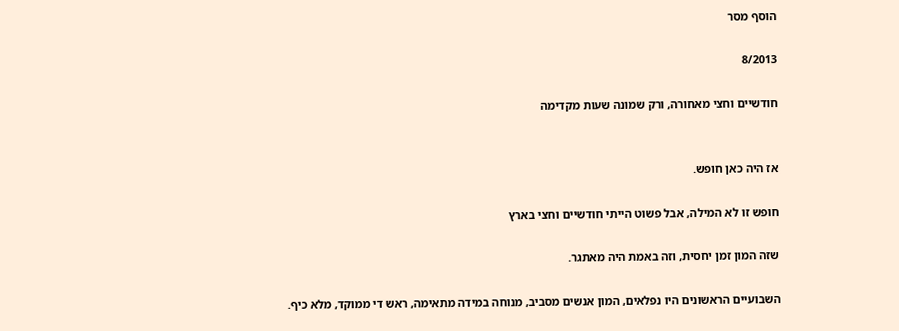הוסף מסר

8/2013

חודשיים וחצי מאחורה, ורק שמונה שעות מקדימה


אז היה כאן חופש.

חופש זו לא המילה, אבל פשוט הייתי חודשיים וחצי בארץ

שזה המון זמן יחסית, וזה באמת היה מאתגר.

השבועיים הראשונים היו נפלאים, המון אנשים מסביב, מנוחה במידה מתאימה, ראש די ממוקד, מלא כיף.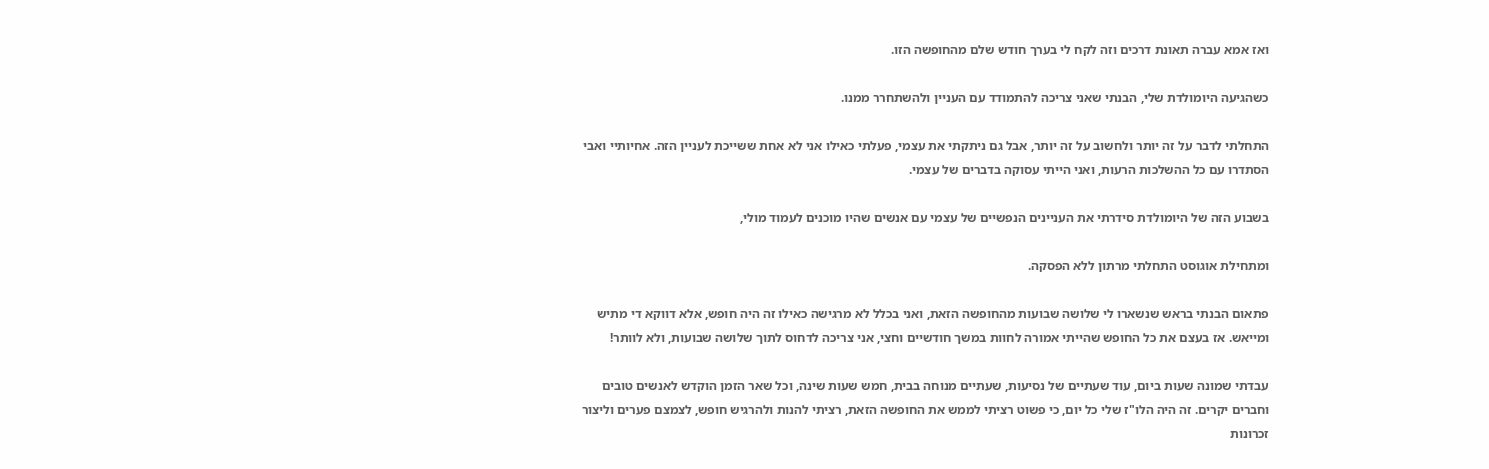ואז אמא עברה תאונת דרכים וזה לקח לי בערך חודש שלם מהחופשה הזו.

כשהגיעה היומולדת שלי, הבנתי שאני צריכה להתמודד עם העניין ולהשתחרר ממנו.

התחלתי לדבר על זה יותר ולחשוב על זה יותר, אבל גם ניתקתי את עצמי, פעלתי כאילו אני לא אחת ששייכת לעניין הזה. אחיותיי ואבי הסתדרו עם כל ההשלכות הרעות, ואני הייתי עסוקה בדברים של עצמי.

בשבוע הזה של היומולדת סידרתי את העניינים הנפשיים של עצמי עם אנשים שהיו מוכנים לעמוד מולי,

ומתחילת אוגוסט התחלתי מרתון ללא הפסקה.

פתאום הבנתי בראש שנשארו לי שלושה שבועות מהחופשה הזאת, ואני בכלל לא מרגישה כאילו זה היה חופש, אלא דווקא די מתיש ומייאש. אז בעצם את כל החופש שהייתי אמורה לחוות במשך חודשיים וחצי, אני צריכה לדחוס לתוך שלושה שבועות, ולא לוותר!

עבדתי שמונה שעות ביום, עוד שעתיים של נסיעות, שעתיים מנוחה בבית, חמש שעות שינה, וכל שאר הזמן הוקדש לאנשים טובים וחברים יקרים. זה היה הלו"ז שלי כל יום, כי פשוט רציתי לממש את החופשה הזאת, רציתי להנות ולהרגיש חופש, לצמצם פערים וליצור זכרונות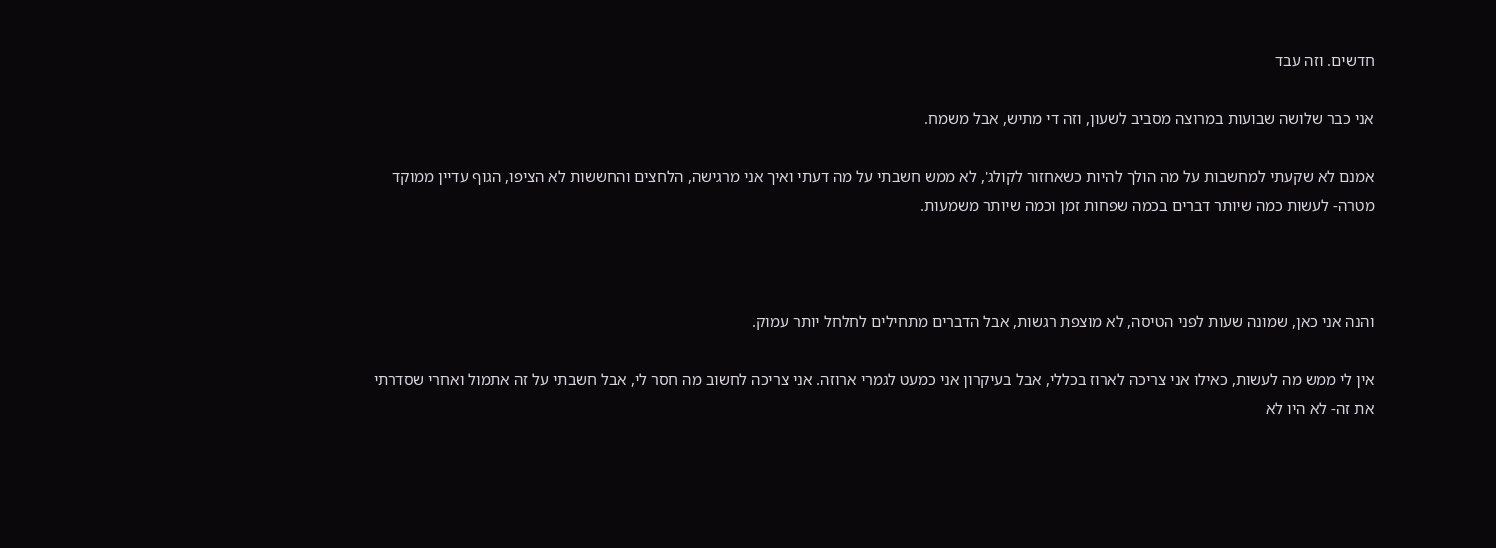חדשים. וזה עבד

אני כבר שלושה שבועות במרוצה מסביב לשעון, וזה די מתיש, אבל משמח.

אמנם לא שקעתי למחשבות על מה הולך להיות כשאחזור לקולג', לא ממש חשבתי על מה דעתי ואיך אני מרגישה, הלחצים והחששות לא הציפו, הגוף עדיין ממוקד מטרה- לעשות כמה שיותר דברים בכמה שפחות זמן וכמה שיותר משמעות.



והנה אני כאן, שמונה שעות לפני הטיסה, לא מוצפת רגשות, אבל הדברים מתחילים לחלחל יותר עמוק.

אין לי ממש מה לעשות, כאילו אני צריכה לארוז בכללי, אבל בעיקרון אני כמעט לגמרי ארוזה. אני צריכה לחשוב מה חסר לי, אבל חשבתי על זה אתמול ואחרי שסדרתי את זה- לא היו לא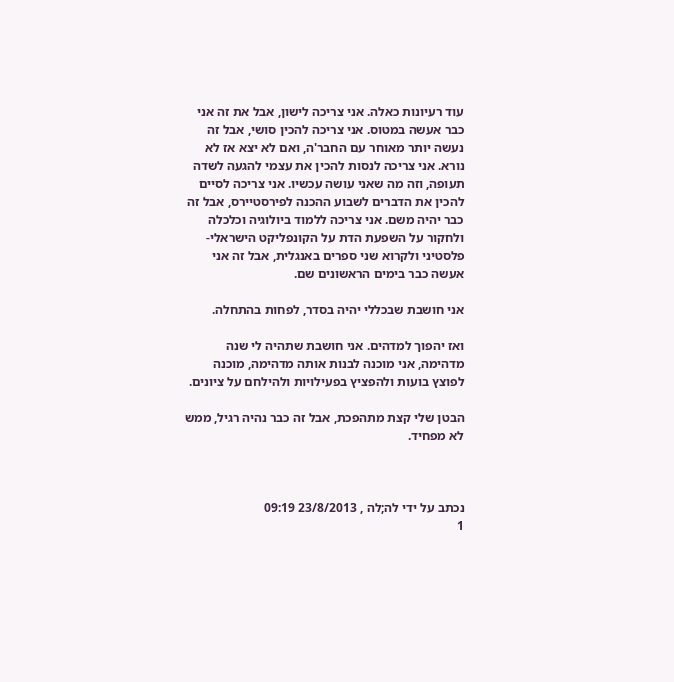עוד רעיונות כאלה. אני צריכה לישון, אבל את זה אני כבר אעשה במטוס. אני צריכה להכין סושי, אבל זה נעשה יותר מאוחר עם החבר'ה, ואם לא יצא אז לא נורא. אני צריכה לנסות להכין את עצמי להגעה לשדה תעופה, וזה מה שאני עושה עכשיו. אני צריכה לסיים להכין את הדברים לשבוע ההכנה לפירסטיירס, אבל זה כבר יהיה משם. אני צריכה ללמוד ביולוגיה וכלכלה ולחקור על השפעת הדת על הקונפליקט הישראלי-פלסטיני ולקרוא שני ספרים באנגלית, אבל זה אני אעשה כבר בימים הראשונים שם.

אני חושבת שבכללי יהיה בסדר, לפחות בהתחלה.

ואז יהפוך למדהים. אני חושבת שתהיה לי שנה מדהימה, אני מוכנה לבנות אותה מדהימה, מוכנה לפוצץ בועות ולהפציץ בפעילויות ולהילחם על ציונים.

הבטן שלי קצת מתהפכת, אבל זה כבר נהיה רגיל, ממש לא מפחיד.



נכתב על ידי לה;לה , 23/8/2013 09:19
1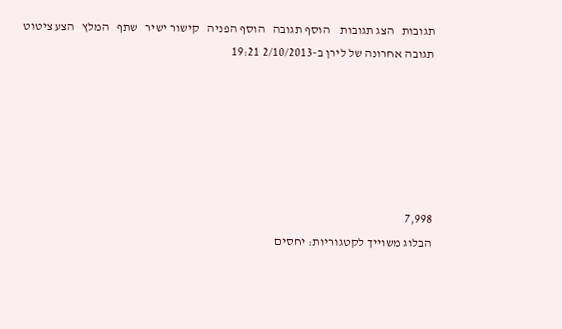תגובות   הצג תגובות    הוסף תגובה   הוסף הפניה   קישור ישיר   שתף   המלץ   הצע ציטוט
תגובה אחרונה של לירן ב-2/10/2013 19:21






7,998
הבלוג משוייך לקטגוריות: יחסים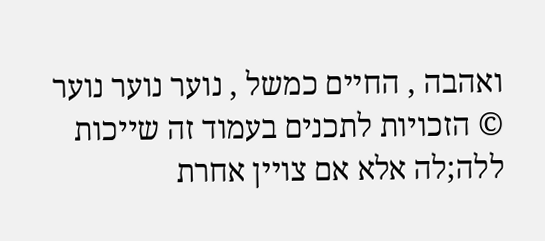ואהבה , החיים כמשל , נוער נוער נוער
© הזכויות לתכנים בעמוד זה שייכות ללה;לה אלא אם צויין אחרת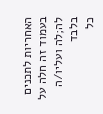האחריות לתכנים בעמוד זה חלה על לה;לה ועליו/ה בלבד
כל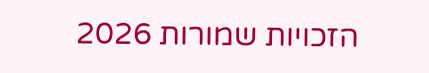הזכויות שמורות 2026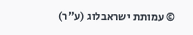© עמותת ישראבלוג (ע"ר)